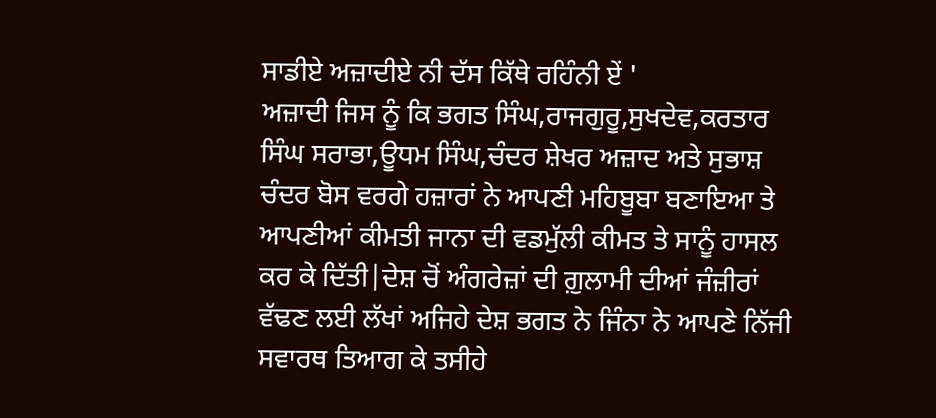ਸਾਡੀਏ ਅਜ਼ਾਦੀਏ ਨੀ ਦੱਸ ਕਿੱਥੇ ਰਹਿੰਨੀ ਏਂ '
ਅਜ਼ਾਦੀ ਜਿਸ ਨੂੰ ਕਿ ਭਗਤ ਸਿੰਘ,ਰਾਜਗੁਰੂ,ਸੁਖਦੇਵ,ਕਰਤਾਰ ਸਿੰਘ ਸਰਾਭਾ,ਊਧਮ ਸਿੰਘ,ਚੰਦਰ ਸ਼ੇਖਰ ਅਜ਼ਾਦ ਅਤੇ ਸੁਭਾਸ਼ ਚੰਦਰ ਬੋਸ ਵਰਗੇ ਹਜ਼ਾਰਾਂ ਨੇ ਆਪਣੀ ਮਹਿਬੂਬਾ ਬਣਾਇਆ ਤੇ ਆਪਣੀਆਂ ਕੀਮਤੀ ਜਾਨਾ ਦੀ ਵਡਮੁੱਲੀ ਕੀਮਤ ਤੇ ਸਾਨੂੰ ਹਾਸਲ ਕਰ ਕੇ ਦਿੱਤੀ|ਦੇਸ਼ ਚੋਂ ਅੰਗਰੇਜ਼ਾਂ ਦੀ ਗ਼ੁਲਾਮੀ ਦੀਆਂ ਜੰਜ਼ੀਰਾਂ ਵੱਢਣ ਲਈ ਲੱਖਾਂ ਅਜਿਹੇ ਦੇਸ਼ ਭਗਤ ਨੇ ਜਿੰਨਾ ਨੇ ਆਪਣੇ ਨਿੱਜੀ ਸਵਾਰਥ ਤਿਆਗ ਕੇ ਤਸੀਹੇ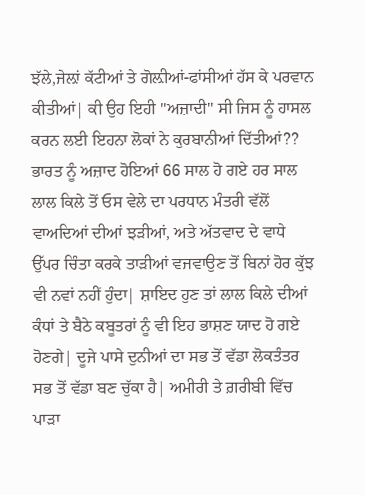ਝੱਲੇ,ਜੇਲ਼ਾਂ ਕੱਟੀਆਂ ਤੇ ਗੋਲ਼ੀਆਂ-ਫਾਂਸੀਆਂ ਹੱਸ ਕੇ ਪਰਵਾਨ ਕੀਤੀਆਂ| ਕੀ ਉਹ ਇਹੀ ''ਅਜ਼ਾਦੀ'' ਸੀ ਜਿਸ ਨੂੰ ਹਾਸਲ ਕਰਨ ਲਈ ਇਹਨਾ ਲੋਕਾਂ ਨੇ ਕੁਰਬਾਨੀਆਂ ਦਿੱਤੀਆਂ??
ਭਾਰਤ ਨੂੰ ਅਜ਼ਾਦ ਹੋਇਆਂ 66 ਸਾਲ ਹੋ ਗਏ ਹਰ ਸਾਲ ਲਾਲ ਕਿਲੇ ਤੋਂ ਓਸ ਵੇਲੇ ਦਾ ਪਰਧਾਨ ਮੰਤਰੀ ਵੱਲੋਂ ਵਾਅਦਿਆਂ ਦੀਆਂ ਝੜੀਆਂ, ਅਤੇ ਅੱਤਵਾਦ ਦੇ ਵਾਧੇ ਉੱਪਰ ਚਿੰਤਾ ਕਰਕੇ ਤਾੜੀਆਂ ਵਜਵਾਉਣ ਤੋਂ ਬਿਨਾਂ ਹੋਰ ਕੁੱਝ ਵੀ ਨਵਾਂ ਨਹੀਂ ਹੁੰਦਾ| ਸ਼ਾਇਦ ਹੁਣ ਤਾਂ ਲਾਲ ਕਿਲੇ ਦੀਆਂ ਕੰਧਾਂ ਤੇ ਬੈਠੇ ਕਬੂਤਰਾਂ ਨੂੰ ਵੀ ਇਹ ਭਾਸ਼ਣ ਯਾਦ ਹੋ ਗਏ ਹੋਣਗੇ| ਦੂਜੇ ਪਾਸੇ ਦੁਨੀਆਂ ਦਾ ਸਭ ਤੋਂ ਵੱਡਾ ਲੋਕਤੰਤਰ ਸਭ ਤੋਂ ਵੱਡਾ ਬਣ ਚੁੱਕਾ ਹੈ| ਅਮੀਰੀ ਤੇ ਗ਼ਰੀਬੀ ਵਿੱਚ ਪਾੜਾ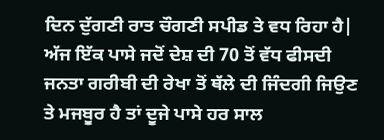ਦਿਨ ਦੁੱਗਣੀ ਰਾਤ ਚੌਗਣੀ ਸਪੀਡ ਤੇ ਵਧ ਰਿਹਾ ਹੈ| ਅੱਜ ਇੱਕ ਪਾਸੇ ਜਦੋਂ ਦੇਸ਼ ਦੀ 70 ਤੋਂ ਵੱਧ ਫੀਸਦੀ ਜਨਤਾ ਗਰੀਬੀ ਦੀ ਰੇਖਾ ਤੋਂ ਥੱਲੇ ਦੀ ਜਿੰਦਗੀ ਜਿਉਣ ਤੇ ਮਜਬੂਰ ਹੈ ਤਾਂ ਦੂਜੇ ਪਾਸੇ ਹਰ ਸਾਲ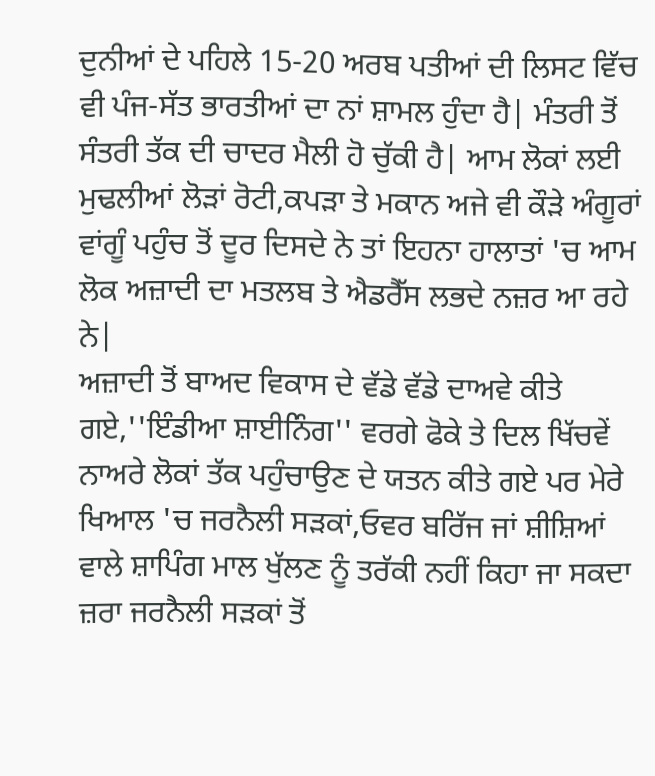ਦੁਨੀਆਂ ਦੇ ਪਹਿਲੇ 15-20 ਅਰਬ ਪਤੀਆਂ ਦੀ ਲਿਸਟ ਵਿੱਚ ਵੀ ਪੰਜ-ਸੱਤ ਭਾਰਤੀਆਂ ਦਾ ਨਾਂ ਸ਼ਾਮਲ ਹੁੰਦਾ ਹੈ| ਮੰਤਰੀ ਤੋਂ ਸੰਤਰੀ ਤੱਕ ਦੀ ਚਾਦਰ ਮੈਲੀ ਹੋ ਚੁੱਕੀ ਹੈ| ਆਮ ਲੋਕਾਂ ਲਈ ਮੁਢਲੀਆਂ ਲੋੜਾਂ ਰੋਟੀ,ਕਪੜਾ ਤੇ ਮਕਾਨ ਅਜੇ ਵੀ ਕੌੜੇ ਅੰਗੂਰਾਂ ਵਾਂਗੂੰ ਪਹੁੰਚ ਤੋਂ ਦੂਰ ਦਿਸਦੇ ਨੇ ਤਾਂ ਇਹਨਾ ਹਾਲਾਤਾਂ 'ਚ ਆਮ ਲੋਕ ਅਜ਼ਾਦੀ ਦਾ ਮਤਲਬ ਤੇ ਐਡਰੈੱਸ ਲਭਦੇ ਨਜ਼ਰ ਆ ਰਹੇ ਨੇ|
ਅਜ਼ਾਦੀ ਤੋਂ ਬਾਅਦ ਵਿਕਾਸ ਦੇ ਵੱਡੇ ਵੱਡੇ ਦਾਅਵੇ ਕੀਤੇ ਗਏ,''ਇੰਡੀਆ ਸ਼ਾਈਨਿੰਗ'' ਵਰਗੇ ਫੋਕੇ ਤੇ ਦਿਲ ਖਿੱਚਵੇਂ ਨਾਅਰੇ ਲੋਕਾਂ ਤੱਕ ਪਹੁੰਚਾਉਣ ਦੇ ਯਤਨ ਕੀਤੇ ਗਏ ਪਰ ਮੇਰੇ ਖਿਆਲ 'ਚ ਜਰਨੈਲੀ ਸੜਕਾਂ,ਓਵਰ ਬਰਿੱਜ ਜਾਂ ਸ਼ੀਸ਼ਿਆਂ ਵਾਲੇ ਸ਼ਾਪਿੰਗ ਮਾਲ ਖੁੱਲਣ ਨੂੰ ਤਰੱਕੀ ਨਹੀਂ ਕਿਹਾ ਜਾ ਸਕਦਾ ਜ਼ਰਾ ਜਰਨੈਲੀ ਸੜਕਾਂ ਤੋਂ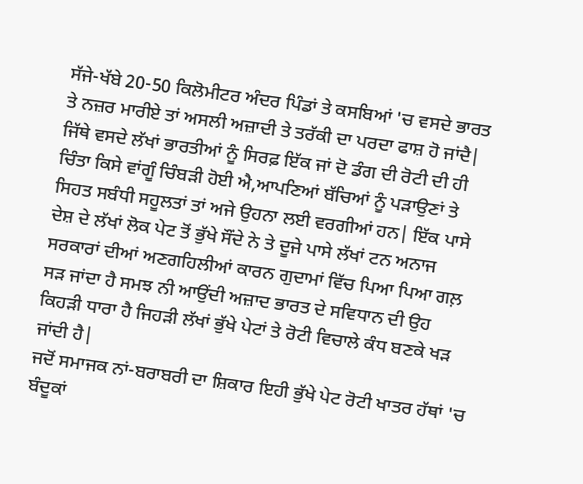ਸੱਜੇ-ਖੱਬੇ 20-50 ਕਿਲੋਮੀਟਰ ਅੰਦਰ ਪਿੰਡਾਂ ਤੇ ਕਸਬਿਆਂ 'ਚ ਵਸਦੇ ਭਾਰਤ ਤੇ ਨਜ਼ਰ ਮਾਰੀਏ ਤਾਂ ਅਸਲੀ ਅਜ਼ਾਦੀ ਤੇ ਤਰੱਕੀ ਦਾ ਪਰਦਾ ਫਾਸ਼ ਹੋ ਜਾਂਦੈ| ਜਿੱਥੇ ਵਸਦੇ ਲੱਖਾਂ ਭਾਰਤੀਆਂ ਨੂੰ ਸਿਰਫ਼ ਇੱਕ ਜਾਂ ਦੋ ਡੰਗ ਦੀ ਰੋਟੀ ਦੀ ਹੀ ਚਿੰਤਾ ਕਿਸੇ ਵਾਂਗੂੰ ਚਿੰਬੜੀ ਹੋਈ ਐ,ਆਪਣਿਆਂ ਬੱਚਿਆਂ ਨੂੰ ਪੜਾਉਣਾਂ ਤੇ ਸਿਹਤ ਸਬੰਧੀ ਸਹੂਲਤਾਂ ਤਾਂ ਅਜੇ ਉਹਨਾ ਲਈ ਵਰਗੀਆਂ ਹਨ| ਇੱਕ ਪਾਸੇ ਦੇਸ਼ ਦੇ ਲੱਖਾਂ ਲੋਕ ਪੇਟ ਤੋਂ ਭੁੱਖੇ ਸੌਂਦੇ ਨੇ ਤੇ ਦੂਜੇ ਪਾਸੇ ਲੱਖਾਂ ਟਨ ਅਨਾਜ ਸਰਕਾਰਾਂ ਦੀਆਂ ਅਣਗਹਿਲੀਆਂ ਕਾਰਨ ਗੁਦਾਮਾਂ ਵਿੱਚ ਪਿਆ ਪਿਆ ਗਲ਼ ਸੜ ਜਾਂਦਾ ਹੈ ਸਮਝ ਨੀ ਆਉਂਦੀ ਅਜ਼ਾਦ ਭਾਰਤ ਦੇ ਸਵਿਧਾਨ ਦੀ ਉਹ ਕਿਹੜੀ ਧਾਰਾ ਹੈ ਜਿਹੜੀ ਲੱਖਾਂ ਭੁੱਖੇ ਪੇਟਾਂ ਤੇ ਰੋਟੀ ਵਿਚਾਲੇ ਕੰਧ ਬਣਕੇ ਖੜ ਜਾਂਦੀ ਹੈ|
ਜਦੋਂ ਸਮਾਜਕ ਨਾਂ-ਬਰਾਬਰੀ ਦਾ ਸ਼ਿਕਾਰ ਇਹੀ ਭੁੱਖੇ ਪੇਟ ਰੋਟੀ ਖਾਤਰ ਹੱਥਾਂ 'ਚ ਬੰਦੂਕਾਂ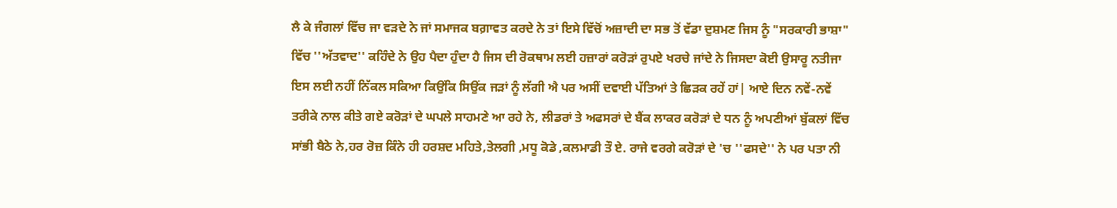ਲੈ ਕੇ ਜੰਗਲਾਂ ਵਿੱਚ ਜਾ ਵੜਦੇ ਨੇ ਜਾਂ ਸਮਾਜਕ ਬਗ਼ਾਵਤ ਕਰਦੇ ਨੇ ਤਾਂ ਇਸੇ ਵਿੱਚੋਂ ਅਜ਼ਾਦੀ ਦਾ ਸਭ ਤੋਂ ਵੱਡਾ ਦੁਸ਼ਮਣ ਜਿਸ ਨੂੰ "ਸਰਕਾਰੀ ਭਾਸ਼ਾ" ਵਿੱਚ ''ਅੱਤਵਾਦ'' ਕਹਿੰਦੇ ਨੇ ਉਹ ਪੈਦਾ ਹੁੰਦਾ ਹੈ ਜਿਸ ਦੀ ਰੋਕਥਾਮ ਲਈ ਹਜ਼ਾਰਾਂ ਕਰੋੜਾਂ ਰੁਪਏ ਖਰਚੇ ਜਾਂਦੇ ਨੇ ਜਿਸਦਾ ਕੋਈ ਉਸਾਰੂ ਨਤੀਜਾ ਇਸ ਲਈ ਨਹੀਂ ਨਿੱਕਲ ਸਕਿਆ ਕਿਉਂਕਿ ਸਿਉਂਕ ਜੜਾਂ ਨੂੰ ਲੱਗੀ ਐ ਪਰ ਅਸੀਂ ਦਵਾਈ ਪੱਤਿਆਂ ਤੇ ਛਿੜਕ ਰਹੇਂ ਹਾਂ| ਆਏ ਦਿਨ ਨਵੇਂ-ਨਵੇਂ ਤਰੀਕੇ ਨਾਲ ਕੀਤੇ ਗਏ ਕਰੋੜਾਂ ਦੇ ਘਪਲੇ ਸਾਹਮਣੇ ਆ ਰਹੇ ਨੇ, ਲੀਡਰਾਂ ਤੇ ਅਫਸਰਾਂ ਦੇ ਬੈਂਕ ਲਾਕਰ ਕਰੋੜਾਂ ਦੇ ਧਨ ਨੂੰ ਅਪਣੀਆਂ ਬੁੱਕਲਾਂ ਵਿੱਚ ਸਾਂਭੀ ਬੈਠੇ ਨੇ,ਹਰ ਰੋਜ਼ ਕਿੰਨੇ ਹੀ ਹਰਸ਼ਦ ਮਹਿਤੇ,ਤੇਲਗੀ ,ਮਧੂ ਕੋਡੇ ,ਕਲਮਾਡੀ ਤੌ ਏ. ਰਾਜੇ ਵਰਗੇ ਕਰੋੜਾਂ ਦੇ 'ਚ ''ਫਸਦੇ'' ਨੇ ਪਰ ਪਤਾ ਨੀ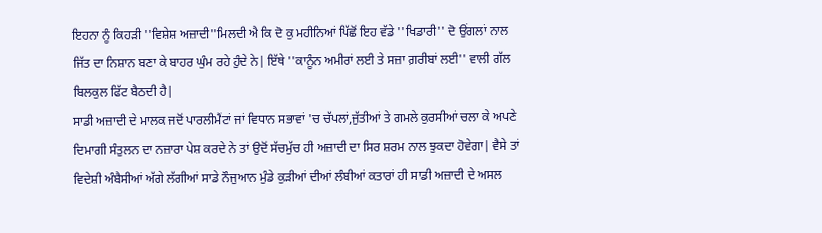ਇਹਨਾ ਨੂੰ ਕਿਹੜੀ ''ਵਿਸ਼ੇਸ਼ ਅਜ਼ਾਦੀ''ਮਿਲਦੀ ਐ ਕਿ ਦੋ ਕੁ ਮਹੀਨਿਆਂ ਪਿੱਛੋਂ ਇਹ ਵੱਡੇ ''ਖਿਡਾਰੀ'' ਦੋ ਉਂਗਲਾਂ ਨਾਲ ਜਿੱਤ ਦਾ ਨਿਸ਼ਾਨ ਬਣਾ ਕੇ ਬਾਹਰ ਘੁੰਮ ਰਹੇ ਹੁੰਦੇ ਨੇ| ਇੱਥੇ ''ਕਾਨੂੰਨ ਅਮੀਰਾਂ ਲਈ ਤੇ ਸਜ਼ਾ ਗ਼ਰੀਬਾਂ ਲਈ'' ਵਾਲੀ ਗੱਲ ਬਿਲਕੁਲ ਫਿੱਟ ਬੈਠਦੀ ਹੈ|
ਸਾਡੀ ਅਜ਼ਾਦੀ ਦੇ ਮਾਲਕ ਜਦੋਂ ਪਾਰਲੀਮੈਂਟਾਂ ਜਾਂ ਵਿਧਾਨ ਸਭਾਵਾਂ 'ਚ ਚੱਪਲਾਂ,ਜੁੱਤੀਆਂ ਤੇ ਗਮਲੇ ਕੁਰਸੀਆਂ ਚਲਾ ਕੇ ਅਪਣੇ ਦਿਮਾਗੀ ਸੰਤੁਲਨ ਦਾ ਨਜ਼ਾਰਾ ਪੇਸ਼ ਕਰਦੇ ਨੇ ਤਾਂ ਉਦੋਂ ਸੱਚਮੁੱਚ ਹੀ ਅਜ਼ਾਦੀ ਦਾ ਸਿਰ ਸ਼ਰਮ ਨਾਲ ਝੁਕਦਾ ਹੋਵੇਗਾ| ਵੈਸੇ ਤਾਂ ਵਿਦੇਸ਼ੀ ਅੰਬੈਸੀਆਂ ਅੱਗੇ ਲੱਗੀਆਂ ਸਾਡੇ ਨੌਜੁਆਨ ਮੁੰਡੇ ਕੁੜੀਆਂ ਦੀਆਂ ਲੰਬੀਆਂ ਕਤਾਰਾਂ ਹੀ ਸਾਡੀ ਅਜ਼ਾਦੀ ਦੇ ਅਸਲ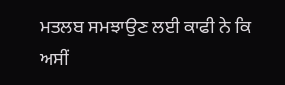ਮਤਲਬ ਸਮਝਾਉਣ ਲਈ ਕਾਫੀ ਨੇ ਕਿ ਅਸੀਂ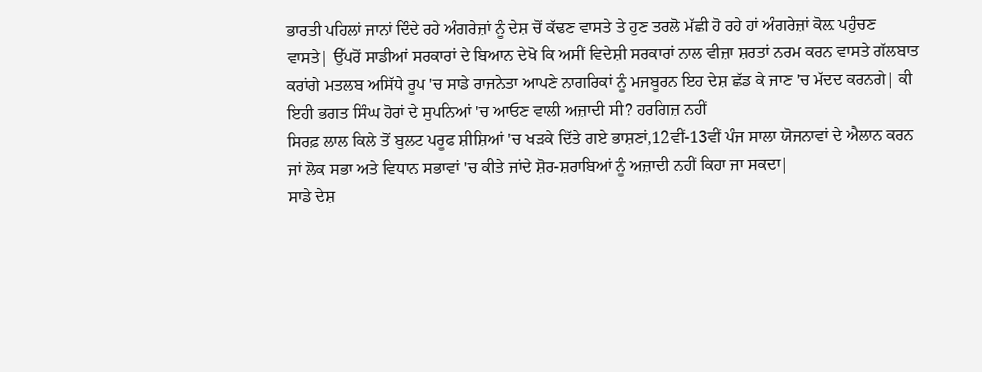ਭਾਰਤੀ ਪਹਿਲਾਂ ਜਾਨਾਂ ਦਿੰਦੇ ਰਹੇ ਅੰਗਰੇਜ਼ਾਂ ਨੂੰ ਦੇਸ਼ ਚੋਂ ਕੱਢਣ ਵਾਸਤੇ ਤੇ ਹੁਣ ਤਰਲੋ ਮੱਛੀ ਹੋ ਰਹੇ ਹਾਂ ਅੰਗਰੇਜ਼ਾਂ ਕੋਲ਼ ਪਹੁੰਚਣ ਵਾਸਤੇ| ਉੱਪਰੋਂ ਸਾਡੀਆਂ ਸਰਕਾਰਾਂ ਦੇ ਬਿਆਨ ਦੇਖੋ ਕਿ ਅਸੀਂ ਵਿਦੇਸ਼ੀ ਸਰਕਾਰਾਂ ਨਾਲ ਵੀਜ਼ਾ ਸ਼ਰਤਾਂ ਨਰਮ ਕਰਨ ਵਾਸਤੇ ਗੱਲਬਾਤ ਕਰਾਂਗੇ ਮਤਲਬ ਅਸਿੱਧੇ ਰੂਪ 'ਚ ਸਾਡੇ ਰਾਜਨੇਤਾ ਆਪਣੇ ਨਾਗਰਿਕਾਂ ਨੂੰ ਮਜਬੂਰਨ ਇਹ ਦੇਸ਼ ਛੱਡ ਕੇ ਜਾਣ 'ਚ ਮੱਦਦ ਕਰਨਗੇ| ਕੀ ਇਹੀ ਭਗਤ ਸਿੰਘ ਹੋਰਾਂ ਦੇ ਸੁਪਨਿਆਂ 'ਚ ਆਓਣ ਵਾਲੀ ਅਜ਼ਾਦੀ ਸੀ? ਹਰਗਿਜ਼ ਨਹੀਂ
ਸਿਰਫ਼ ਲਾਲ ਕਿਲੇ ਤੋਂ ਬੁਲਟ ਪਰੂਫ ਸ਼ੀਸ਼ਿਆਂ 'ਚ ਖੜਕੇ ਦਿੱਤੇ ਗਏ ਭਾਸ਼ਣਾਂ,12ਵੀਂ-13ਵੀਂ ਪੰਜ ਸਾਲਾ ਯੋਜਨਾਵਾਂ ਦੇ ਐਲਾਨ ਕਰਨ ਜਾਂ ਲੋਕ ਸਭਾ ਅਤੇ ਵਿਧਾਨ ਸਭਾਵਾਂ 'ਚ ਕੀਤੇ ਜਾਂਦੇ ਸ਼ੋਰ-ਸ਼ਰਾਬਿਆਂ ਨੂੰ ਅਜ਼ਾਦੀ ਨਹੀਂ ਕਿਹਾ ਜਾ ਸਕਦਾ|
ਸਾਡੇ ਦੇਸ਼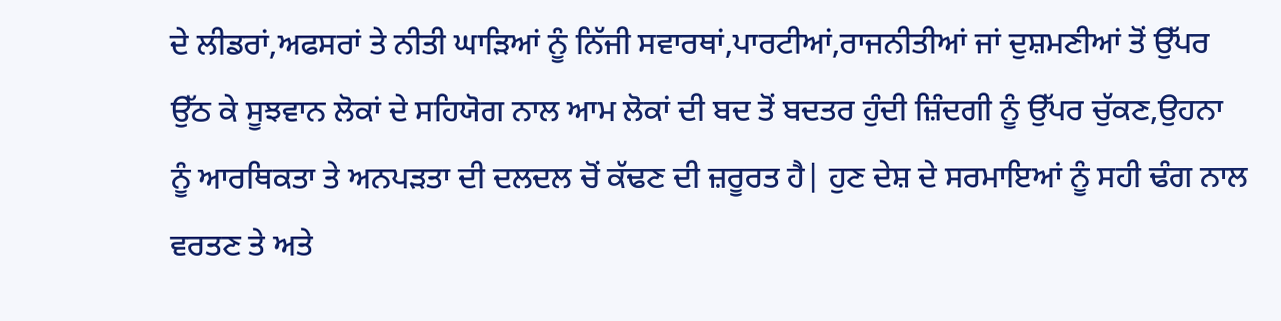ਦੇ ਲੀਡਰਾਂ,ਅਫਸਰਾਂ ਤੇ ਨੀਤੀ ਘਾੜਿਆਂ ਨੂੰ ਨਿੱਜੀ ਸਵਾਰਥਾਂ,ਪਾਰਟੀਆਂ,ਰਾਜਨੀਤੀਆਂ ਜਾਂ ਦੁਸ਼ਮਣੀਆਂ ਤੋਂ ਉੱਪਰ ਉੱਠ ਕੇ ਸੂਝਵਾਨ ਲੋਕਾਂ ਦੇ ਸਹਿਯੋਗ ਨਾਲ ਆਮ ਲੋਕਾਂ ਦੀ ਬਦ ਤੋਂ ਬਦਤਰ ਹੁੰਦੀ ਜ਼ਿੰਦਗੀ ਨੂੰ ਉੱਪਰ ਚੁੱਕਣ,ਉਹਨਾ ਨੂੰ ਆਰਥਿਕਤਾ ਤੇ ਅਨਪੜਤਾ ਦੀ ਦਲਦਲ ਚੋਂ ਕੱਢਣ ਦੀ ਜ਼ਰੂਰਤ ਹੈ| ਹੁਣ ਦੇਸ਼ ਦੇ ਸਰਮਾਇਆਂ ਨੂੰ ਸਹੀ ਢੰਗ ਨਾਲ ਵਰਤਣ ਤੇ ਅਤੇ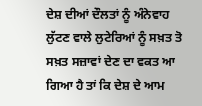ਦੇਸ਼ ਦੀਆਂ ਦੌਲਤਾਂ ਨੂੰ ਅੰਨੇਵਾਹ ਲੁੱਟਣ ਵਾਲੇ ਲੁਟੇਰਿਆਂ ਨੂੰ ਸਖ਼ਤ ਤੋ ਸਖ਼ਤ ਸਜ਼ਾਵਾਂ ਦੇਣ ਦਾ ਵਕਤ ਆ ਗਿਆ ਹੈ ਤਾਂ ਕਿ ਦੇਸ਼ ਦੇ ਆਮ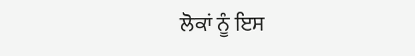ਲੋਕਾਂ ਨੂੰ ਇਸ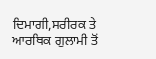ਦਿਮਾਗੀ,ਸਰੀਰਕ ਤੇ ਆਰਥਿਕ ਗੁਲਾਮੀ ਤੋਂ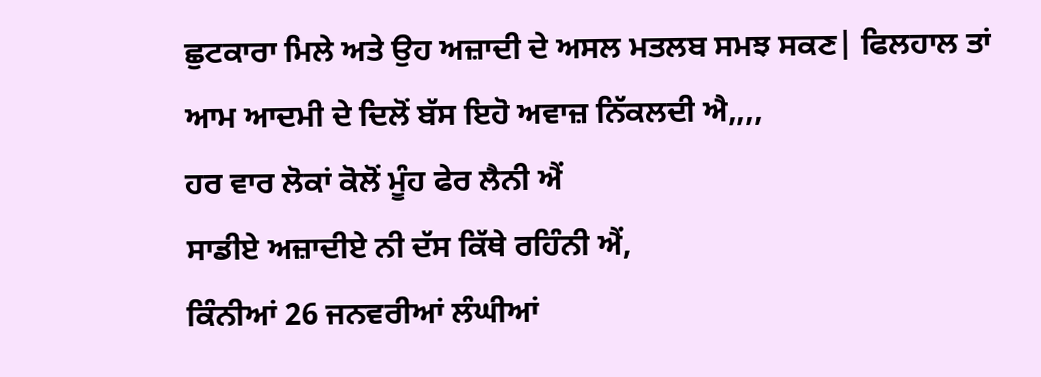ਛੁਟਕਾਰਾ ਮਿਲੇ ਅਤੇ ਉਹ ਅਜ਼ਾਦੀ ਦੇ ਅਸਲ ਮਤਲਬ ਸਮਝ ਸਕਣ| ਫਿਲਹਾਲ ਤਾਂ ਆਮ ਆਦਮੀ ਦੇ ਦਿਲੋਂ ਬੱਸ ਇਹੋ ਅਵਾਜ਼ ਨਿੱਕਲਦੀ ਐ,,,,
ਹਰ ਵਾਰ ਲੋਕਾਂ ਕੋਲੋਂ ਮੂੰਹ ਫੇਰ ਲੈਨੀ ਐਂ
ਸਾਡੀਏ ਅਜ਼ਾਦੀਏ ਨੀ ਦੱਸ ਕਿੱਥੇ ਰਹਿੰਨੀ ਐਂ,
ਕਿੰਨੀਆਂ 26 ਜਨਵਰੀਆਂ ਲੰਘੀਆਂ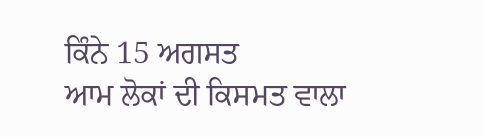ਕਿੰਨੇ 15 ਅਗਸਤ
ਆਮ ਲੋਕਾਂ ਦੀ ਕਿਸਮਤ ਵਾਲਾ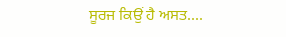ਸੂਰਜ ਕਿਉਂ ਹੈ ਅਸਤ....